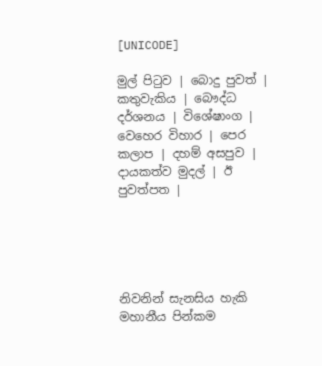[UNICODE]

මුල් පිටුව | බොදු පුවත් | කතුවැකිය | බෞද්ධ දර්ශනය | විශේෂාංග | වෙහෙර විහාර | පෙර කලාප | දහම් අසපුව | දායකත්ව මුදල් | ඊ පුවත්පත |





නිවනින් සැනසිය හැකි මහානීය පින්කම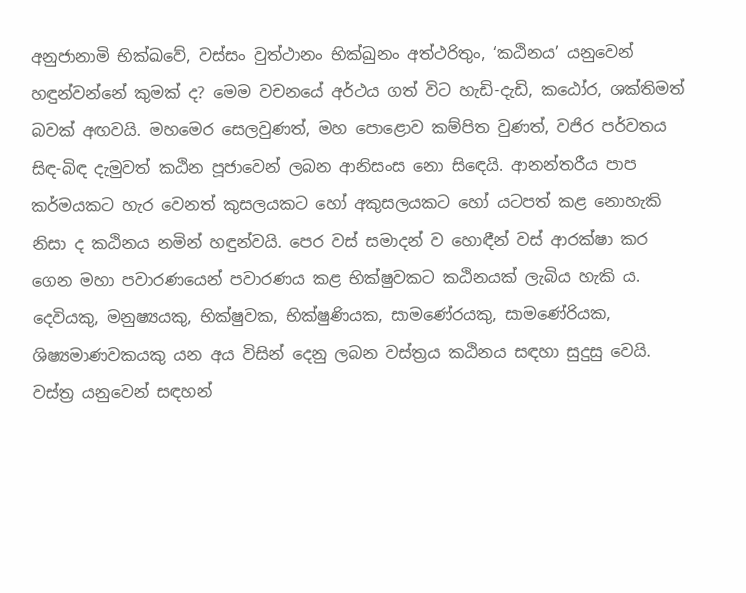අනුජානාමි භික්ඛවේ, වස්සං වුත්ථානං භික්ඛුනං අත්ථරිතුං, ‘කඨිනය’ යනුවෙන් හඳුන්වන්නේ කුමක් ද? මෙම වචනයේ අර්ථය ගත් විට හැඩි-දැඩි, කඨෝර, ශක්තිමත් බවක් අඟවයි. මහමෙර සෙලවුණත්, මහ පොළොව කම්පිත වුණත්, වජිර පර්වතය සිඳ-බිඳ දැමුවත් කඨින පූජාවෙන් ලබන ආනිසංස නො සිඳෙයි. ආනන්තරීය පාප කර්මයකට හැර වෙනත් කුසලයකට හෝ අකුසලයකට හෝ යටපත් කළ නොහැකි නිසා ද කඨිනය නමින් හඳුන්වයි. පෙර වස් සමාදන් ව හොඳීන් වස් ආරක්ෂා කර ගෙන මහා පවාරණයෙන් පවාරණය කළ භික්ෂුවකට කඨිනයක් ලැබිය හැකි ය. දෙවියකු, මනුෂ්‍යයකු, භික්ෂුවක, භික්ෂුණියක, සාමණේරයකු, සාමණේරියක, ශිෂ්‍යමාණවකයකු යන අය විසින් දෙනු ලබන වස්ත්‍රය කඨිනය සඳහා සුදුසු වෙයි. වස්ත්‍ර යනුවෙන් සඳහන්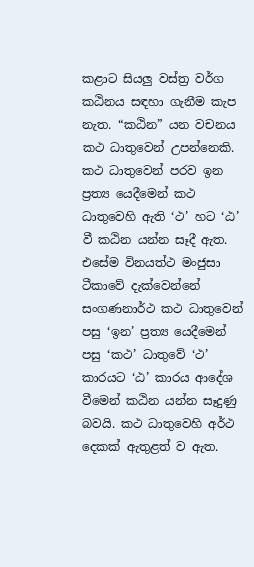කළාට සියලු වස්ත්‍ර වර්ග කඨිනය සඳහා ගැනීම කැප නැත. “කඨින” යන වචනය කථ ධාතුවෙන් උපන්නෙකි. කථ ධාතුවෙන් පරව ඉන ප්‍රත්‍ය යෙදීමෙන් කථ ධාතුවෙහි ඇති ‘ථ’ හට ‘ඨ’ වී කඨින යන්න සෑදී ඇත. එසේම විනයත්ථ මංජුසා ටීකාවේ දැක්වෙන්නේ සංගණනාර්ථ කථ ධාතුවෙන් පසු ‘ඉන’ ප්‍රත්‍ය යෙදීමෙන් පසු ‘කථ’ ධාතුවේ ‘ථ’ කාරයට ‘ඨ’ කාරය ආදේශ වීමෙන් කඨින යන්න සෑදුණු බවයි. කථ ධාතුවෙහි අර්ථ දෙකක් ඇතුළත් ව ඇත.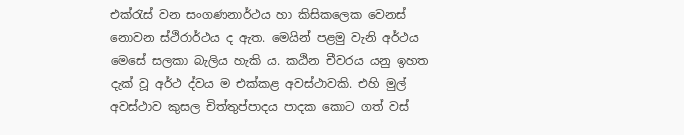එක්රැස් වන සංගණනාර්ථය හා කිසිකලෙක වෙනස් නොවන ස්ථිරාර්ථය ද ඇත. මෙයින් පළමු වැනි අර්ථය මෙසේ සලකා බැලිය හැකි ය. කඨින චීවරය යනු ඉහත දැක් වූ අර්ථ ද්වය ම එක්කළ අවස්ථාවකි. එහි මුල් අවස්ථාව කුසල චිත්තුප්පාදය පාදක කොට ගත් වස්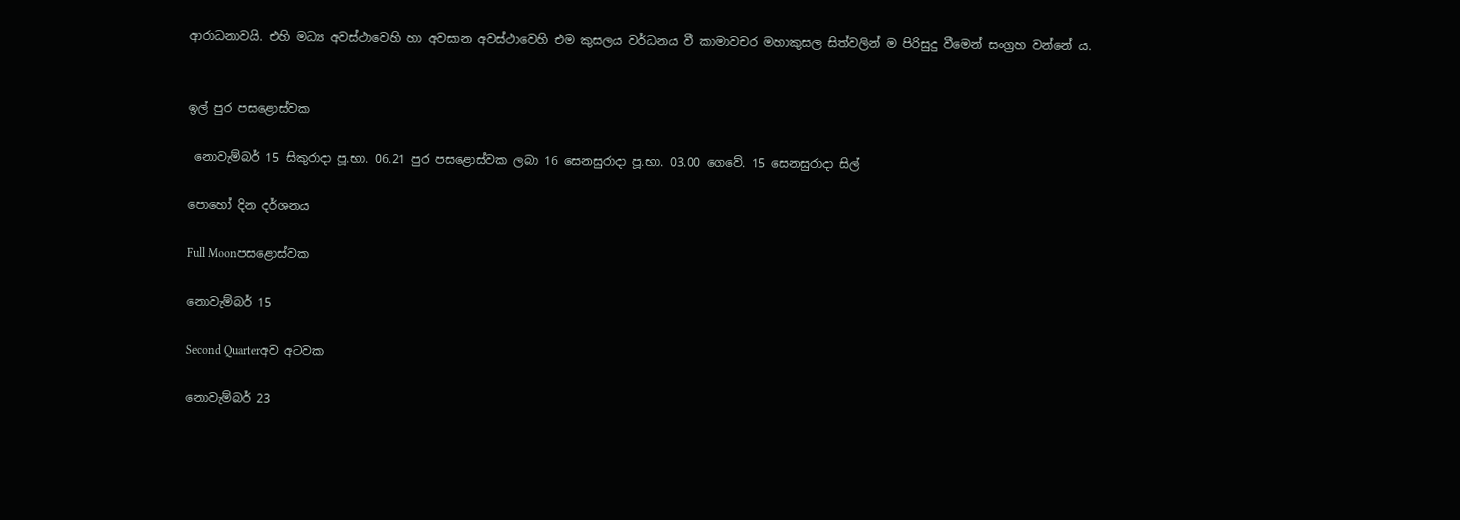ආරාධනාවයි. එහි මධ්‍ය අවස්ථාවෙහි හා අවසාන අවස්ථාවෙහි එම කුසලය වර්ධනය වී කාමාවචර මහාකුසල සිත්වලින් ම පිරිසුදු වීමෙන් සංග්‍රහ වන්නේ ය.


ඉල් පුර පසළොස්වක

 නොවැම්බර් 15 සිකුරාදා පූ.භා. 06.21 පුර පසළොස්වක ලබා 16 සෙනසුරාදා පූ.භා. 03.00 ගෙවේ. 15 සෙනසුරාදා සිල්

පොහෝ දින දර්ශනය

Full Moonපසළොස්වක

නොවැම්බර් 15

Second Quarterඅව අටවක

නොවැම්බර් 23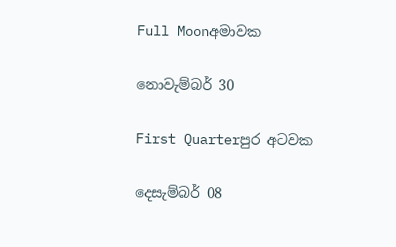Full Moonඅමාවක

නොවැම්බර් 30

First Quarterපුර අටවක

දෙසැම්බර් 08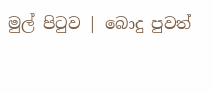මුල් පිටුව | බොදු පුවත්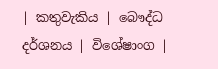| කතුවැකිය | බෞද්ධ දර්ශනය | විශේෂාංග |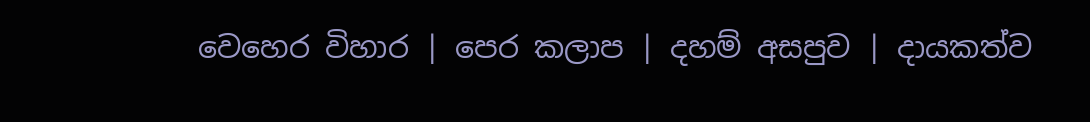වෙහෙර විහාර | පෙර කලාප | දහම් අසපුව | දායකත්ව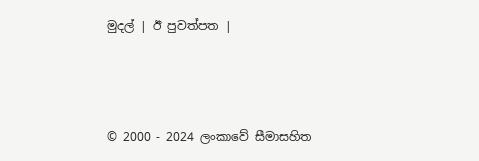මුදල් | ඊ පුවත්පත |



© 2000 - 2024 ලංකාවේ සීමාසහිත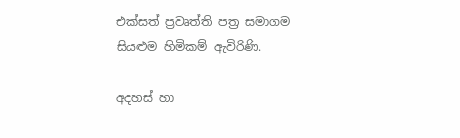එක්සත් ප්‍රවෘත්ති පත්‍ර සමාගම
සියළුම හිමිකම් ඇවිරිණි.

අදහස් හා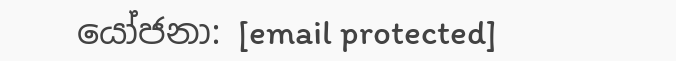යෝජනා: [email protected]